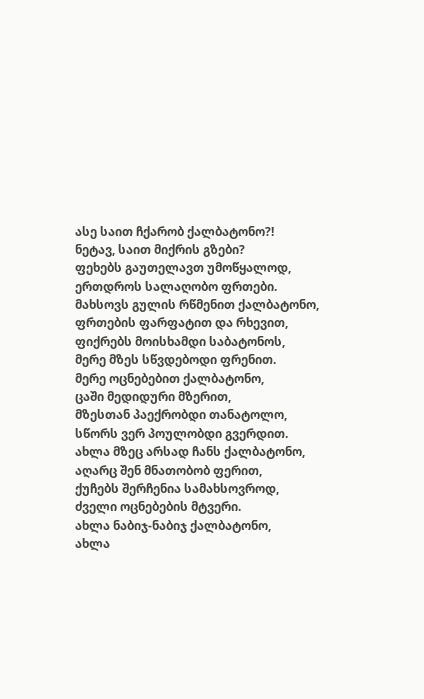ასე საით ჩქარობ ქალბატონო?!
ნეტავ, საით მიქრის გზები?
ფეხებს გაუთელავთ უმოწყალოდ,
ერთდროს სალაღობო ფრთები.
მახსოვს გულის რწმენით ქალბატონო,
ფრთების ფარფატით და რხევით,
ფიქრებს მოისხამდი საბატონოს,
მერე მზეს სწვდებოდი ფრენით.
მერე ოცნებებით ქალბატონო,
ცაში მედიდური მზერით,
მზესთან პაექრობდი თანატოლო,
სწორს ვერ პოულობდი გვერდით.
ახლა მზეც არსად ჩანს ქალბატონო,
აღარც შენ მნათობობ ფერით,
ქუჩებს შერჩენია სამახსოვროდ,
ძველი ოცნებების მტვერი.
ახლა ნაბიჯ-ნაბიჯ ქალბატონო,
ახლა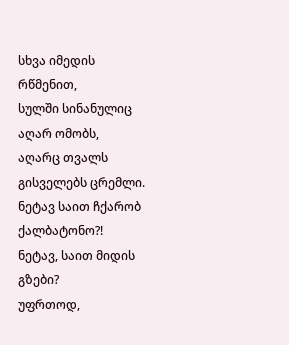სხვა იმედის რწმენით,
სულში სინანულიც აღარ ომობს,
აღარც თვალს გისველებს ცრემლი.
ნეტავ საით ჩქარობ ქალბატონო?!
ნეტავ, საით მიდის გზები?
უფრთოდ,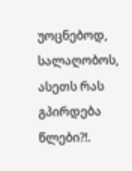უოცნებოდ, სალაღობოს,
ასეთს რას გპირდება წლები?!.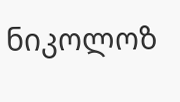ნიკოლოზ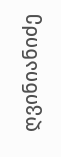ღვინიანიძე